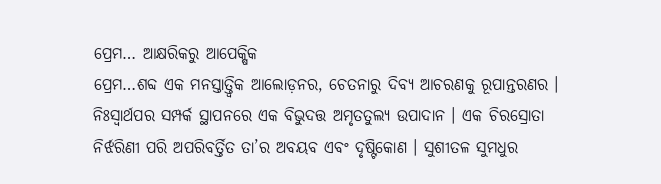ପ୍ରେମ… ଆକ୍ଷରିକରୁ ଆପେକ୍ଷିକ
ପ୍ରେମ…ଶବ୍ଦ ଏକ ମନସ୍ତାତ୍ତ୍ୱିକ ଆଲୋଡ଼ନର, ଚେତନାରୁ ଦିବ୍ୟ ଆଚରଣକୁ ରୂପାନ୍ତରଣର । ନିଃସ୍ୱାର୍ଥପର ସମ୍ପର୍କ ସ୍ଥାପନରେ ଏକ ବିଭୁଦତ୍ତ ଅମୃତତୁଲ୍ୟ ଉପାଦାନ । ଏକ ଚିରସ୍ରୋତା ନିର୍ଝରିଣୀ ପରି ଅପରିବର୍ତ୍ତିତ ତା’ର ଅବୟବ ଏବଂ ଦୃଷ୍ଟିକୋଣ । ସୁଶୀତଳ ସୁମଧୁର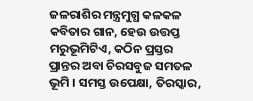ଜଳରାଶିର ମନ୍ତ୍ରମୁଗ୍ଧ କଳକଳ କବିତାର ଗାନ, ହେଉ ଉତ୍ତପ୍ତ ମରୁଭୂମିଟିଏ, କଠିନ ପ୍ରସ୍ତର ପ୍ରାନ୍ତର ଅବା ଚିରସବୁଜ ସମତଳ ଭୂମି । ସମସ୍ତ ଉପେକ୍ଷା, ତିରସ୍କାର,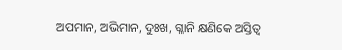ଅପମାନ, ଅଭିମାନ, ଦୁଃଖ, ଗ୍ଳାନି କ୍ଷଣିକେ ଅସ୍ତିତ୍ୱ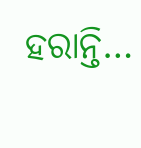ହରାନ୍ତି…